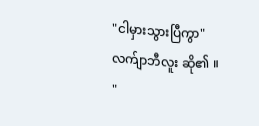"ငါမှားသွားပြီကွာ"
လက်ျာဘီလူး ဆို၏ ။
"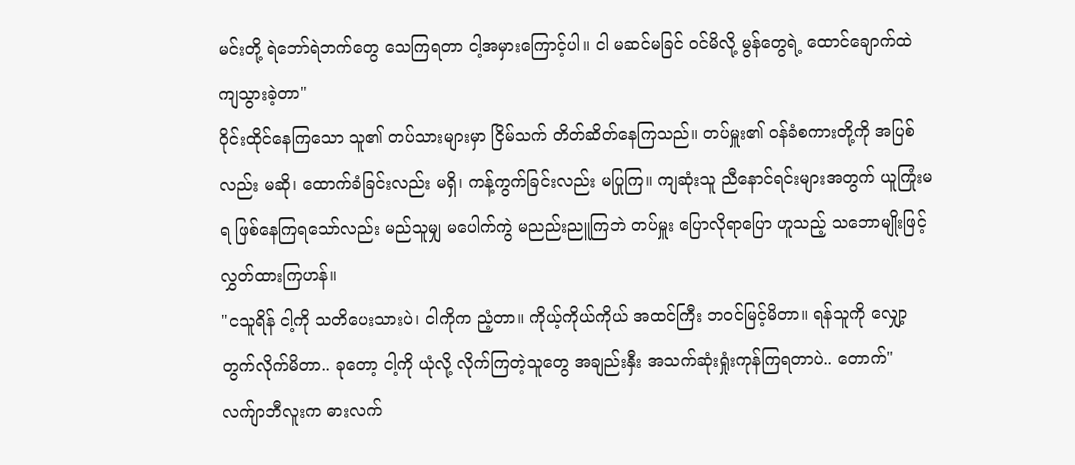မင်းတို့ ရဲဘော်ရဲဘက်တွေ သေကြရတာ ငါ့အမှားကြောင့်ပါ။ ငါ မဆင်မခြင် ဝင်မိလို့ မွန်တွေရဲ့ ထောင်ချောက်ထဲ ကျသွားခဲ့တာ"
ဝိုင်းထိုင်နေကြသော သူ၏ တပ်သားများမှာ ငြိမ်သက် တိတ်ဆိတ်နေကြသည်။ တပ်မှူး၏ ဝန်ခံစကားတို့ကို အပြစ်လည်း မဆို၊ ထောက်ခံခြင်းလည်း မရှိ၊ ကန့်ကွက်ခြင်းလည်း မပြုကြ။ ကျဆုံးသူ ညီနောင်ရင်းများအတွက် ယူကြုံးမရ ဖြစ်နေကြရသော်လည်း မည်သူမျှ မပေါက်ကွဲ မညည်းညူကြဘဲ တပ်မှူး ပြောလိုရာပြော ဟူသည့် သဘောမျိုးဖြင့် လွှတ်ထားကြဟန်။
"ငသူရိန် ငါ့ကို သတိပေးသားပဲ၊ ငါကိုက ညံ့တာ။ ကိုယ့်ကိုယ်ကိုယ် အထင်ကြီး ဘဝင်မြင့်မိတာ။ ရန်သူကို လျှော့တွက်လိုက်မိတာ.. ခုတော့ ငါ့ကို ယုံလို့ လိုက်ကြတဲ့သူတွေ အချည်းနှီး အသက်ဆုံးရှုံးကုန်ကြရတာပဲ.. တောက်"
လက်ျာဘီလူးက ဓားလက်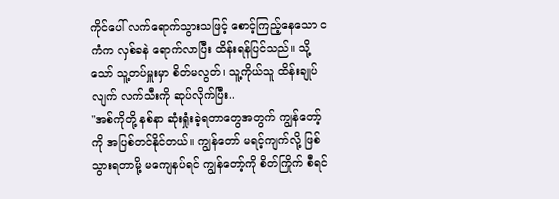ကိုင်ပေါ် လက်ရောက်သွားသဖြင့် စောင့်ကြည့်နေသော ငကံက လှစ်ခနဲ ရောက်လာပြီး ထိန်းရန်ပြင်သည်။ သို့သော် သူ့တပ်မှူးမှာ စိတ်မလွတ်၊ သူ့ကိုယ်သူ ထိန်းချုပ်လျက် လက်သီးကို ဆုပ်လိုက်ပြီး..
"အစ်ကိုတို့ နစ်နာ ဆုံးရှုံးခဲ့ရတာတွေအတွက် ကျွန်တော့်ကို အပြစ်တင်နိုင်တယ်။ ကျွန်တော် မရင့်ကျက်လို့ ဖြစ်သွားရတာမို့ မကျေနပ်ရင် ကျွန်တော့်ကို စိတ်ကြိုက် စီရင်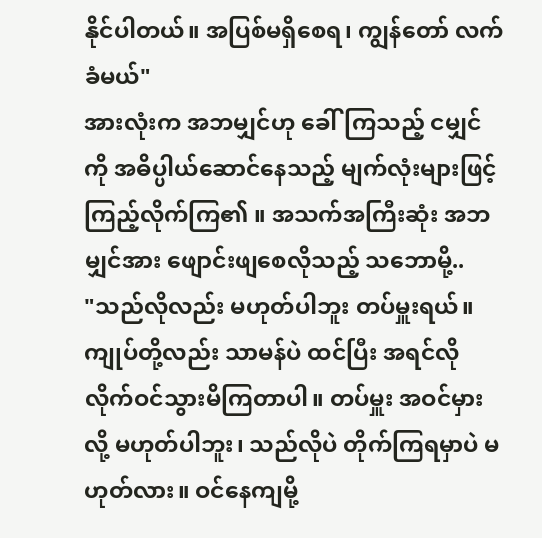နိုင်ပါတယ်။ အပြစ်မရှိစေရ၊ ကျွန်တော် လက်ခံမယ်"
အားလုံးက အဘမျှင်ဟု ခေါ်ကြသည့် ငမျှင်ကို အဓိပ္ပါယ်ဆောင်နေသည့် မျက်လုံးများဖြင့် ကြည့်လိုက်ကြ၏ ။ အသက်အကြီးဆုံး အဘမျှင်အား ဖျောင်းဖျစေလိုသည့် သဘောမို့..
"သည်လိုလည်း မဟုတ်ပါဘူး တပ်မှူးရယ်။ ကျုပ်တို့လည်း သာမန်ပဲ ထင်ပြီး အရင်လို လိုက်ဝင်သွားမိကြတာပါ။ တပ်မှူး အဝင်မှားလို့ မဟုတ်ပါဘူး၊ သည်လိုပဲ တိုက်ကြရမှာပဲ မဟုတ်လား။ ဝင်နေကျမို့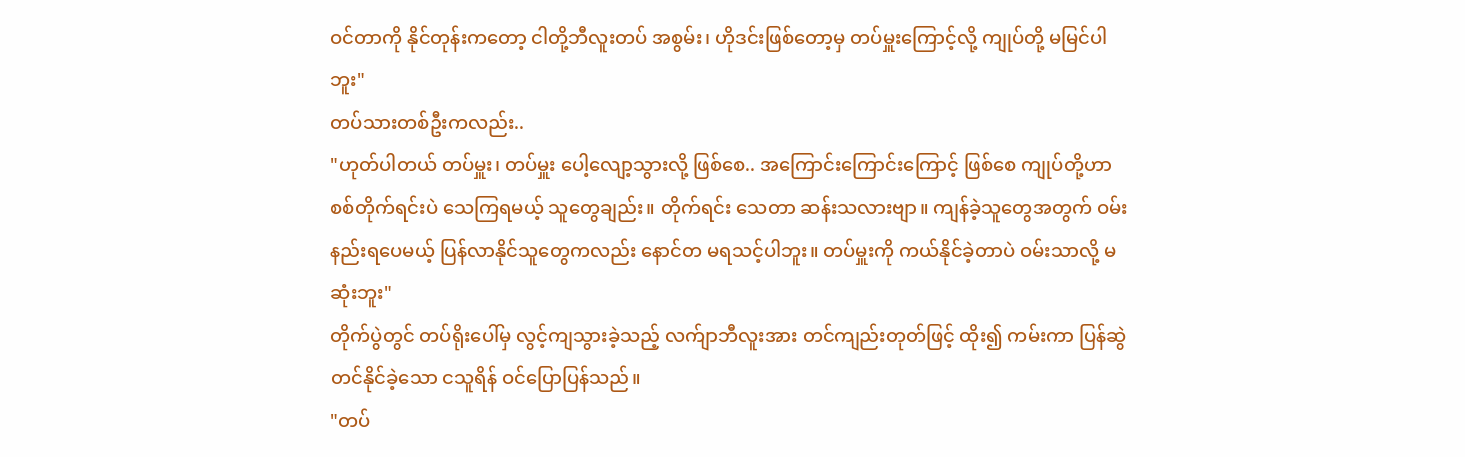ဝင်တာကို နိုင်တုန်းကတော့ ငါတို့ဘီလူးတပ် အစွမ်း၊ ဟိုဒင်းဖြစ်တော့မှ တပ်မှူးကြောင့်လို့ ကျုပ်တို့ မမြင်ပါဘူး"
တပ်သားတစ်ဦးကလည်း..
"ဟုတ်ပါတယ် တပ်မှူး၊ တပ်မှူး ပေါ့လျော့သွားလို့ ဖြစ်စေ.. အကြောင်းကြောင်းကြောင့် ဖြစ်စေ ကျုပ်တို့ဟာ စစ်တိုက်ရင်းပဲ သေကြရမယ့် သူတွေချည်း။ တိုက်ရင်း သေတာ ဆန်းသလားဗျာ။ ကျန်ခဲ့သူတွေအတွက် ဝမ်းနည်းရပေမယ့် ပြန်လာနိုင်သူတွေကလည်း နောင်တ မရသင့်ပါဘူး။ တပ်မှူးကို ကယ်နိုင်ခဲ့တာပဲ ဝမ်းသာလို့ မဆုံးဘူး"
တိုက်ပွဲတွင် တပ်ရိုးပေါ်မှ လွင့်ကျသွားခဲ့သည့် လက်ျာဘီလူးအား တင်ကျည်းတုတ်ဖြင့် ထိုး၍ ကမ်းကာ ပြန်ဆွဲတင်နိုင်ခဲ့သော ငသူရိန် ဝင်ပြောပြန်သည်။
"တပ်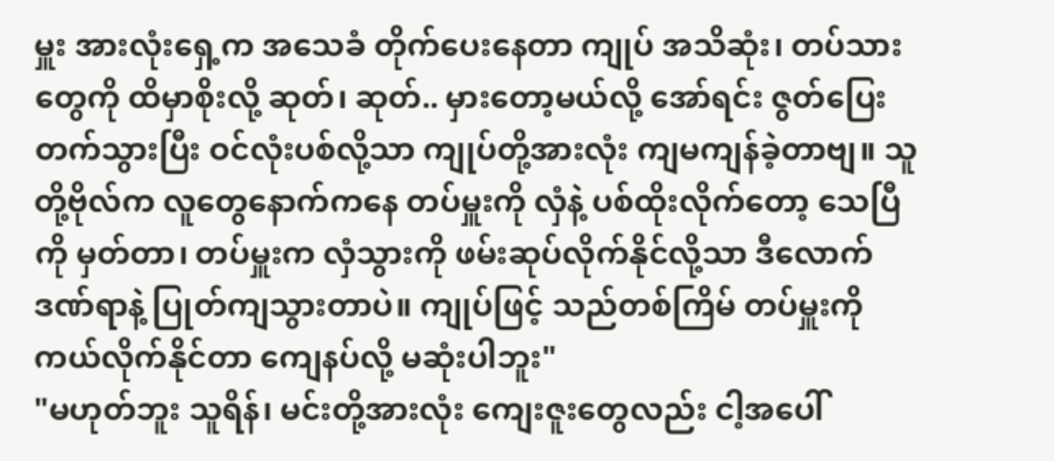မှူး အားလုံးရှေ့က အသေခံ တိုက်ပေးနေတာ ကျုပ် အသိဆုံး၊ တပ်သားတွေကို ထိမှာစိုးလို့ ဆုတ်၊ ဆုတ်.. မှားတော့မယ်လို့ အော်ရင်း ဇွတ်ပြေးတက်သွားပြီး ဝင်လုံးပစ်လို့သာ ကျုပ်တို့အားလုံး ကျမကျန်ခဲ့တာဗျ။ သူတို့ဗိုလ်က လူတွေနောက်ကနေ တပ်မှူးကို လှံနဲ့ ပစ်ထိုးလိုက်တော့ သေပြီကို မှတ်တာ၊ တပ်မှူးက လှံသွားကို ဖမ်းဆုပ်လိုက်နိုင်လို့သာ ဒီလောက်ဒဏ်ရာနဲ့ ပြုတ်ကျသွားတာပဲ။ ကျုပ်ဖြင့် သည်တစ်ကြိမ် တပ်မှူးကို ကယ်လိုက်နိုင်တာ ကျေနပ်လို့ မဆုံးပါဘူး"
"မဟုတ်ဘူး သူရိန်၊ မင်းတို့အားလုံး ကျေးဇူးတွေလည်း ငါ့အပေါ်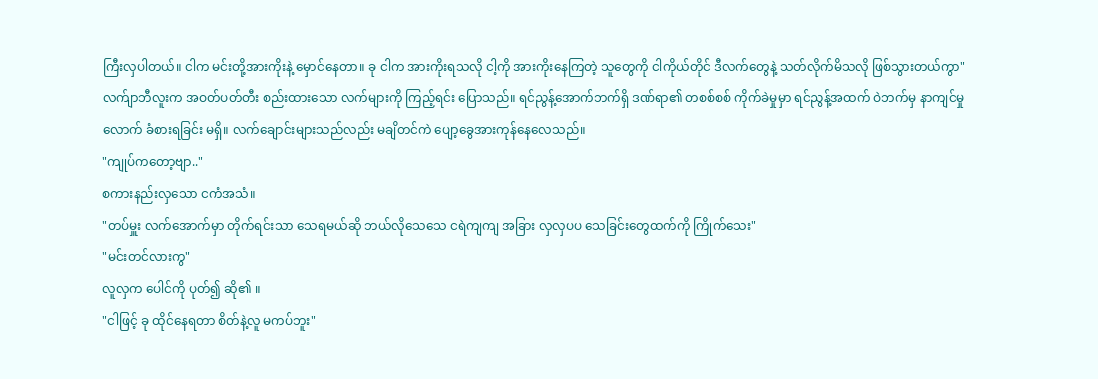ကြီးလှပါတယ်။ ငါက မင်းတို့အားကိုးနဲ့ မှောင်နေတာ။ ခု ငါက အားကိုးရသလို ငါ့ကို အားကိုးနေကြတဲ့ သူတွေကို ငါကိုယ်တိုင် ဒီလက်တွေနဲ့ သတ်လိုက်မိသလို ဖြစ်သွားတယ်ကွာ"
လက်ျာဘီလူးက အဝတ်ပတ်တီး စည်းထားသော လက်များကို ကြည့်ရင်း ပြောသည်။ ရင်ညွန့်အောက်ဘက်ရှိ ဒဏ်ရာ၏ တစစ်စစ် ကိုက်ခဲမှုမှာ ရင်ညွန့်အထက် ဝဲဘက်မှ နာကျင်မှုလောက် ခံစားရခြင်း မရှိ။ လက်ချောင်းများသည်လည်း မချိတင်ကဲ ပျော့ခွေအားကုန်နေလေသည်။
"ကျုပ်ကတော့ဗျာ.."
စကားနည်းလှသော ငကံအသံ။
"တပ်မှူး လက်အောက်မှာ တိုက်ရင်းသာ သေရမယ်ဆို ဘယ်လိုသေသေ ငရဲကျကျ အခြား လှလှပပ သေခြင်းတွေထက်ကို ကြိုက်သေး"
"မင်းတင်လားကွ"
လူလှက ပေါင်ကို ပုတ်၍ ဆို၏ ။
"ငါဖြင့် ခု ထိုင်နေရတာ စိတ်နဲ့လူ မကပ်ဘူး"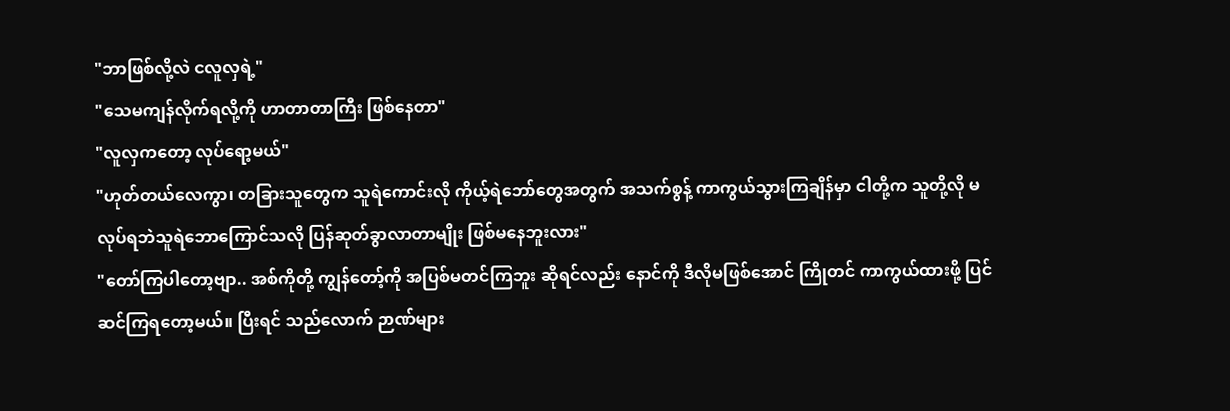"ဘာဖြစ်လို့လဲ ငလူလှရဲ့"
"သေမကျန်လိုက်ရလို့ကို ဟာတာတာကြီး ဖြစ်နေတာ"
"လူလှကတော့ လုပ်ရော့မယ်"
"ဟုတ်တယ်လေကွာ၊ တခြားသူတွေက သူရဲကောင်းလို ကိုယ့်ရဲဘော်တွေအတွက် အသက်စွန့် ကာကွယ်သွားကြချိန်မှာ ငါတို့က သူတို့လို မလုပ်ရဘဲသူရဲဘောကြောင်သလို ပြန်ဆုတ်ခွာလာတာမျိုး ဖြစ်မနေဘူးလား"
"တော်ကြပါတော့ဗျာ.. အစ်ကိုတို့ ကျွန်တော့်ကို အပြစ်မတင်ကြဘူး ဆိုရင်လည်း နောင်ကို ဒီလိုမဖြစ်အောင် ကြိုတင် ကာကွယ်ထားဖို့ ပြင်ဆင်ကြရတော့မယ်။ ပြီးရင် သည်လောက် ဉာဏ်များ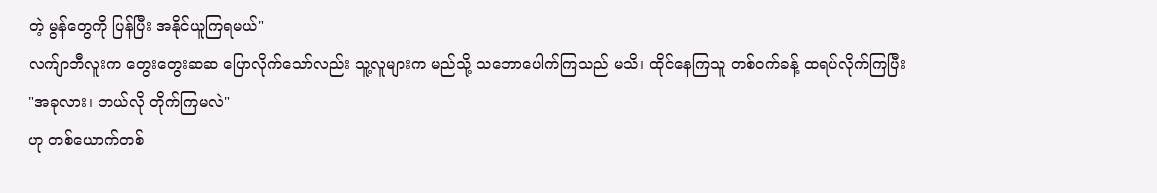တဲ့ မွန်တွေကို ပြန်ပြီး အနိုင်ယူကြရမယ်"
လက်ျာဘီလူးက တွေးတွေးဆဆ ပြောလိုက်သော်လည်း သူ့လူများက မည်သို့ သဘောပေါက်ကြသည် မသိ၊ ထိုင်နေကြသူ တစ်ဝက်ခန့် ထရပ်လိုက်ကြပြီး
"အခုလား၊ ဘယ်လို တိုက်ကြမလဲ"
ဟု တစ်ယောက်တစ်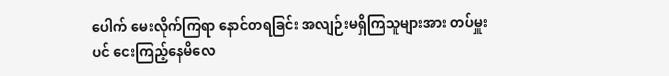ပေါက် မေးလိုက်ကြရာ နောင်တရခြင်း အလျဉ်းမရှိကြသူများအား တပ်မှူးပင် ငေးကြည့်နေမိလေ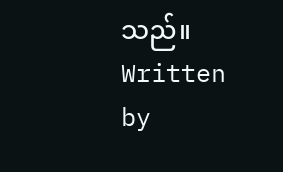သည်။
Written by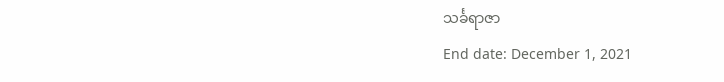သင်္ခရာဇာ
End date: December 1, 2021